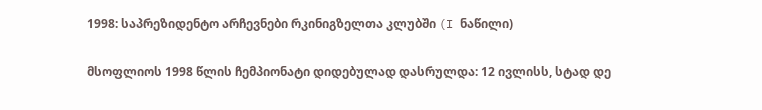1998: საპრეზიდენტო არჩევნები რკინიგზელთა კლუბში (I ნაწილი)

მსოფლიოს 1998 წლის ჩემპიონატი დიდებულად დასრულდა: 12 ივლისს, სტად დე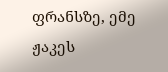ფრანსზე, ემე ჟაკეს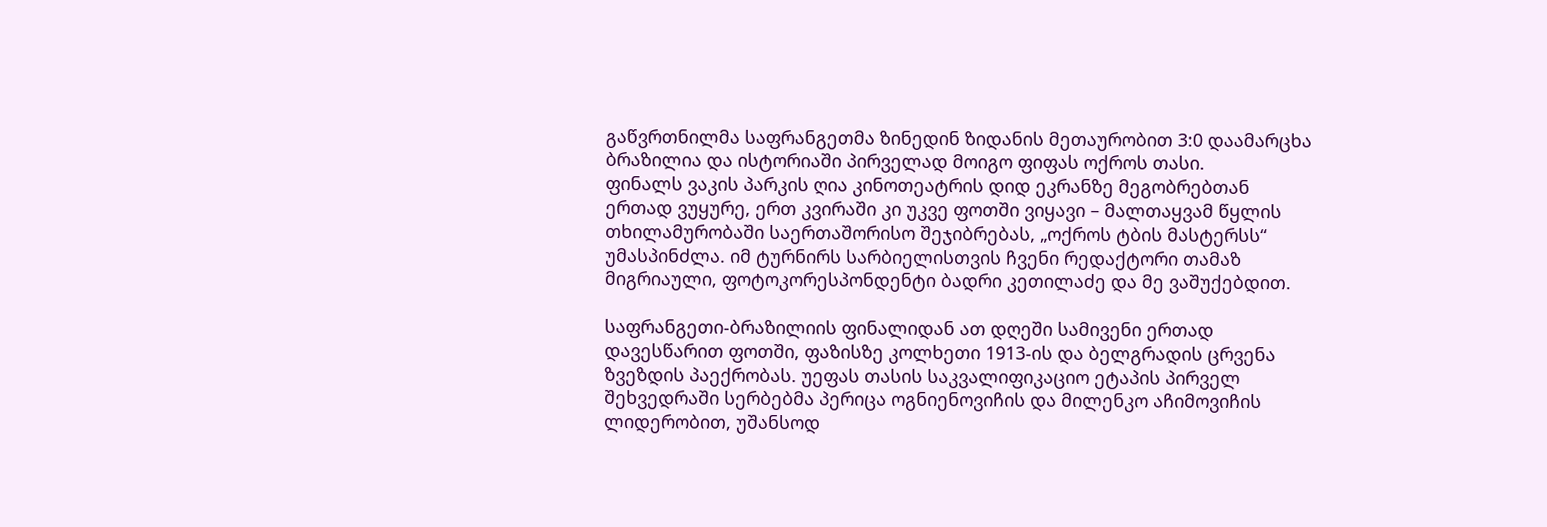გაწვრთნილმა საფრანგეთმა ზინედინ ზიდანის მეთაურობით 3:0 დაამარცხა ბრაზილია და ისტორიაში პირველად მოიგო ფიფას ოქროს თასი.
ფინალს ვაკის პარკის ღია კინოთეატრის დიდ ეკრანზე მეგობრებთან ერთად ვუყურე, ერთ კვირაში კი უკვე ფოთში ვიყავი – მალთაყვამ წყლის თხილამურობაში საერთაშორისო შეჯიბრებას, „ოქროს ტბის მასტერსს“ უმასპინძლა. იმ ტურნირს სარბიელისთვის ჩვენი რედაქტორი თამაზ მიგრიაული, ფოტოკორესპონდენტი ბადრი კეთილაძე და მე ვაშუქებდით.

საფრანგეთი-ბრაზილიის ფინალიდან ათ დღეში სამივენი ერთად დავესწარით ფოთში, ფაზისზე კოლხეთი 1913-ის და ბელგრადის ცრვენა ზვეზდის პაექრობას. უეფას თასის საკვალიფიკაციო ეტაპის პირველ შეხვედრაში სერბებმა პერიცა ოგნიენოვიჩის და მილენკო აჩიმოვიჩის ლიდერობით, უშანსოდ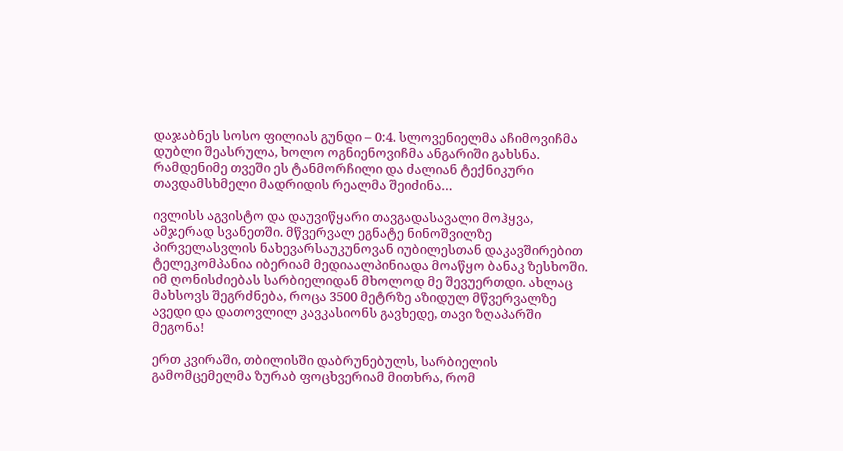დაჯაბნეს სოსო ფილიას გუნდი – 0:4. სლოვენიელმა აჩიმოვიჩმა დუბლი შეასრულა, ხოლო ოგნიენოვიჩმა ანგარიში გახსნა. რამდენიმე თვეში ეს ტანმორჩილი და ძალიან ტექნიკური თავდამსხმელი მადრიდის რეალმა შეიძინა…

ივლისს აგვისტო და დაუვიწყარი თავგადასავალი მოჰყვა, ამჯერად სვანეთში. მწვერვალ ეგნატე ნინოშვილზე პირველასვლის ნახევარსაუკუნოვან იუბილესთან დაკავშირებით ტელეკომპანია იბერიამ მედიაალპინიადა მოაწყო ბანაკ ზესხოში. იმ ღონისძიებას სარბიელიდან მხოლოდ მე შევუერთდი. ახლაც მახსოვს შეგრძნება, როცა 3500 მეტრზე აზიდულ მწვერვალზე ავედი და დათოვლილ კავკასიონს გავხედე, თავი ზღაპარში მეგონა!

ერთ კვირაში, თბილისში დაბრუნებულს, სარბიელის გამომცემელმა ზურაბ ფოცხვერიამ მითხრა, რომ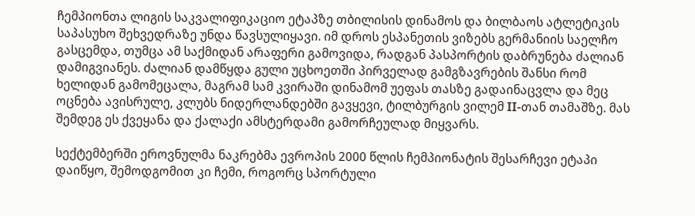ჩემპიონთა ლიგის საკვალიფიკაციო ეტაპზე თბილისის დინამოს და ბილბაოს ატლეტიკის საპასუხო შეხვედრაზე უნდა წავსულიყავი. იმ დროს ესპანეთის ვიზებს გერმანიის საელჩო გასცემდა, თუმცა ამ საქმიდან არაფერი გამოვიდა, რადგან პასპორტის დაბრუნება ძალიან დამიგვიანეს. ძალიან დამწყდა გული უცხოეთში პირველად გამგზავრების შანსი რომ ხელიდან გამომეცალა, მაგრამ სამ კვირაში დინამომ უეფას თასზე გადაინაცვლა და მეც ოცნება ავისრულე, კლუბს ნიდერლანდებში გავყევი, ტილბურგის ვილემ II-თან თამაშზე. მას შემდეგ ეს ქვეყანა და ქალაქი ამსტერდამი გამორჩეულად მიყვარს.

სექტემბერში ეროვნულმა ნაკრებმა ევროპის 2000 წლის ჩემპიონატის შესარჩევი ეტაპი დაიწყო, შემოდგომით კი ჩემი, როგორც სპორტული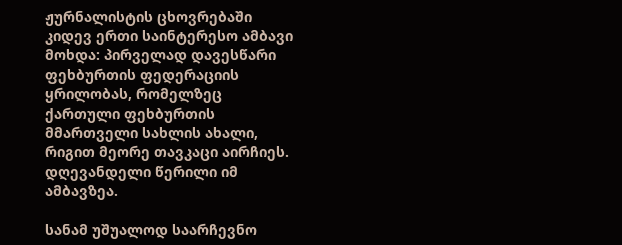ჟურნალისტის ცხოვრებაში კიდევ ერთი საინტერესო ამბავი მოხდა: პირველად დავესწარი ფეხბურთის ფედერაციის ყრილობას, რომელზეც ქართული ფეხბურთის მმართველი სახლის ახალი, რიგით მეორე თავკაცი აირჩიეს. დღევანდელი წერილი იმ ამბავზეა.

სანამ უშუალოდ საარჩევნო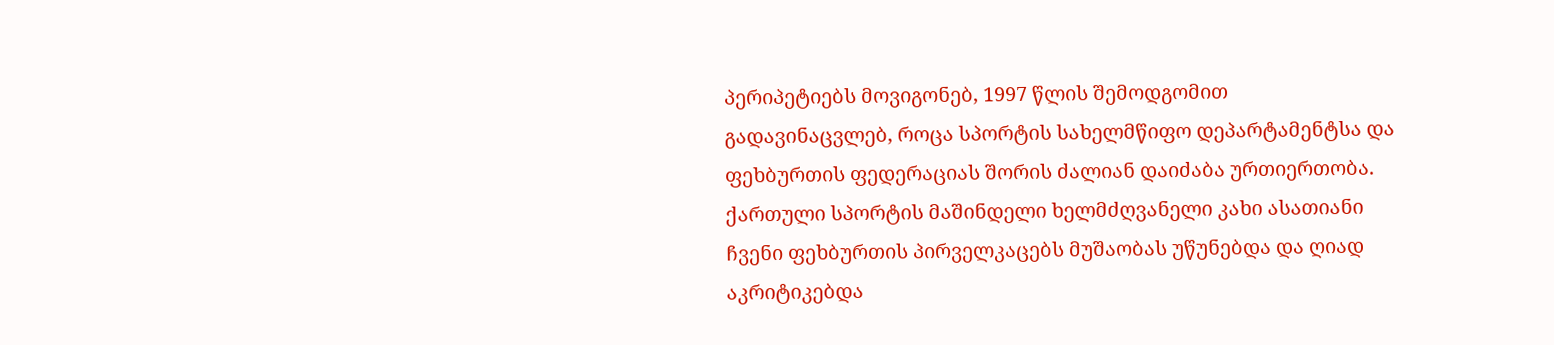პერიპეტიებს მოვიგონებ, 1997 წლის შემოდგომით გადავინაცვლებ, როცა სპორტის სახელმწიფო დეპარტამენტსა და ფეხბურთის ფედერაციას შორის ძალიან დაიძაბა ურთიერთობა. ქართული სპორტის მაშინდელი ხელმძღვანელი კახი ასათიანი ჩვენი ფეხბურთის პირველკაცებს მუშაობას უწუნებდა და ღიად აკრიტიკებდა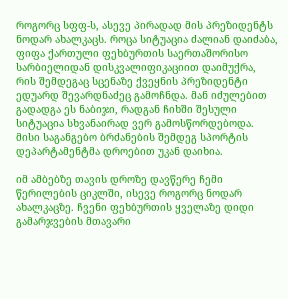როგორც სფფ-ს, ასევე პირადად მის პრეზიდენტს ნოდარ ახალკაცს. როცა სიტუაცია ძალიან დაიძაბა, ფიფა ქართული ფეხბურთის საერთაშორისო სარბიელიდან დისკვალიფიკაციით დაიმუქრა, რის შემდეგაც სცენაზე ქვეყნის პრეზიდენტი ედუარდ შევარდნაძეც გამოჩნდა. მან იძულებით გადადგა ეს ნაბიჯი, რადგან ჩიხში შესული სიტუაცია სხვანაირად ვერ გამოსწორდებოდა. მისი საგანგებო ბრძანების შემდეგ სპორტის დეპარტამენტმა დროებით უკან დაიხია.

იმ ამბებზე თავის დროზე დავწერე ჩემი წერილების ციკლში, ისევე როგორც ნოდარ ახალკაცზე. ჩვენი ფეხბურთის ყველაზე დიდი გამარჯვების მთავარი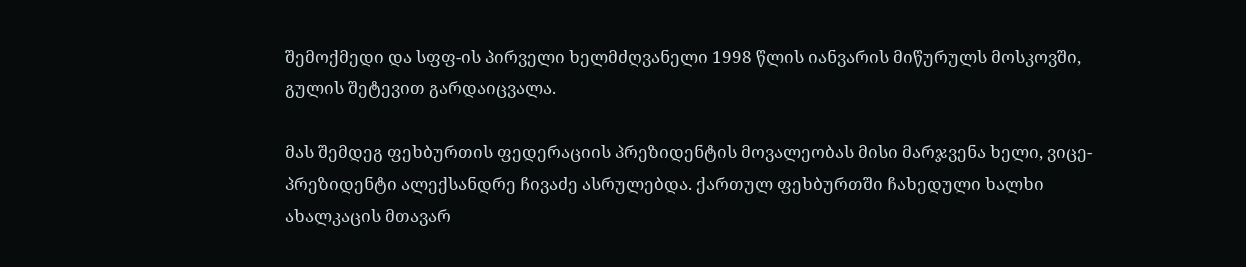შემოქმედი და სფფ-ის პირველი ხელმძღვანელი 1998 წლის იანვარის მიწურულს მოსკოვში, გულის შეტევით გარდაიცვალა.

მას შემდეგ ფეხბურთის ფედერაციის პრეზიდენტის მოვალეობას მისი მარჯვენა ხელი, ვიცე-პრეზიდენტი ალექსანდრე ჩივაძე ასრულებდა. ქართულ ფეხბურთში ჩახედული ხალხი ახალკაცის მთავარ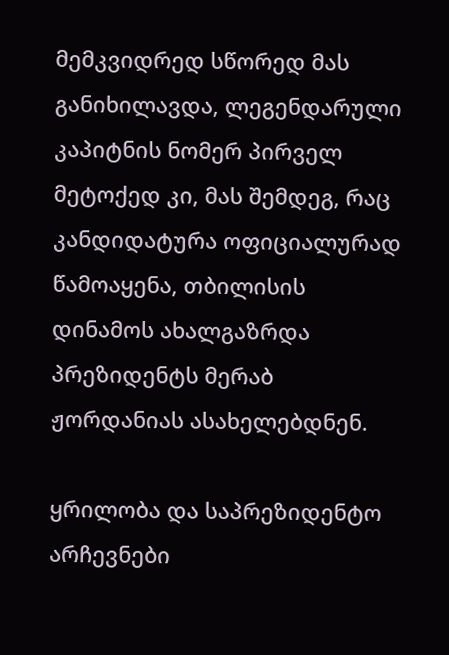მემკვიდრედ სწორედ მას განიხილავდა, ლეგენდარული კაპიტნის ნომერ პირველ მეტოქედ კი, მას შემდეგ, რაც კანდიდატურა ოფიციალურად წამოაყენა, თბილისის დინამოს ახალგაზრდა პრეზიდენტს მერაბ ჟორდანიას ასახელებდნენ.

ყრილობა და საპრეზიდენტო არჩევნები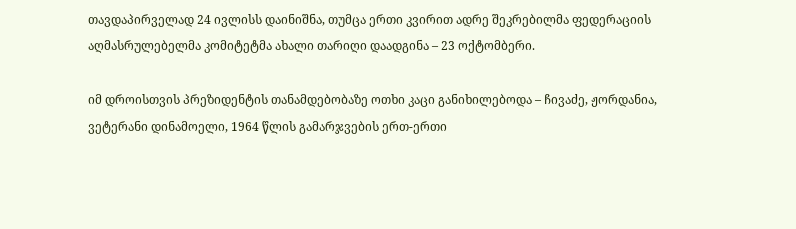თავდაპირველად 24 ივლისს დაინიშნა, თუმცა ერთი კვირით ადრე შეკრებილმა ფედერაციის აღმასრულებელმა კომიტეტმა ახალი თარიღი დაადგინა – 23 ოქტომბერი.

იმ დროისთვის პრეზიდენტის თანამდებობაზე ოთხი კაცი განიხილებოდა – ჩივაძე, ჟორდანია, ვეტერანი დინამოელი, 1964 წლის გამარჯვების ერთ-ერთი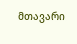მთავარი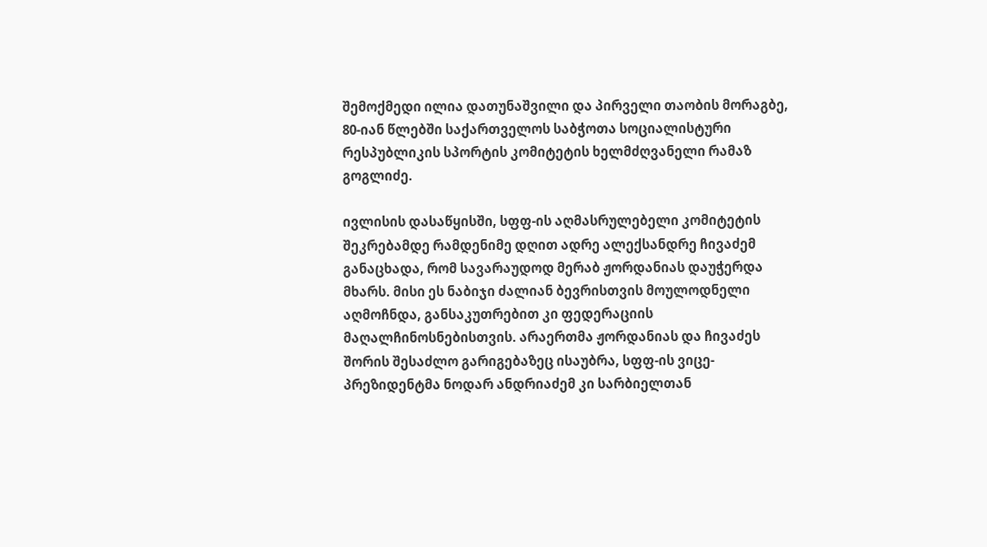შემოქმედი ილია დათუნაშვილი და პირველი თაობის მორაგბე, 80-იან წლებში საქართველოს საბჭოთა სოციალისტური რესპუბლიკის სპორტის კომიტეტის ხელმძღვანელი რამაზ გოგლიძე.

ივლისის დასაწყისში, სფფ-ის აღმასრულებელი კომიტეტის შეკრებამდე რამდენიმე დღით ადრე ალექსანდრე ჩივაძემ განაცხადა, რომ სავარაუდოდ მერაბ ჟორდანიას დაუჭერდა მხარს. მისი ეს ნაბიჯი ძალიან ბევრისთვის მოულოდნელი აღმოჩნდა, განსაკუთრებით კი ფედერაციის მაღალჩინოსნებისთვის. არაერთმა ჟორდანიას და ჩივაძეს შორის შესაძლო გარიგებაზეც ისაუბრა, სფფ-ის ვიცე-პრეზიდენტმა ნოდარ ანდრიაძემ კი სარბიელთან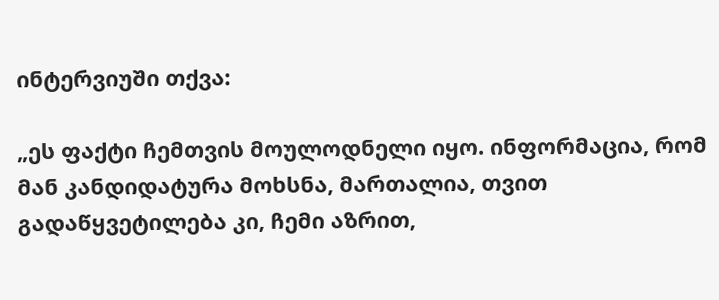ინტერვიუში თქვა:

„ეს ფაქტი ჩემთვის მოულოდნელი იყო. ინფორმაცია, რომ მან კანდიდატურა მოხსნა, მართალია, თვით გადაწყვეტილება კი, ჩემი აზრით,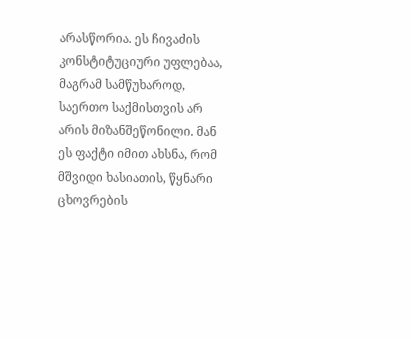არასწორია. ეს ჩივაძის კონსტიტუციური უფლებაა, მაგრამ სამწუხაროდ, საერთო საქმისთვის არ არის მიზანშეწონილი. მან ეს ფაქტი იმით ახსნა, რომ მშვიდი ხასიათის, წყნარი ცხოვრების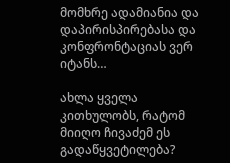მომხრე ადამიანია და დაპირისპირებასა და კონფრონტაციას ვერ იტანს…

ახლა ყველა კითხულობს, რატომ მიიღო ჩივაძემ ეს გადაწყვეტილება?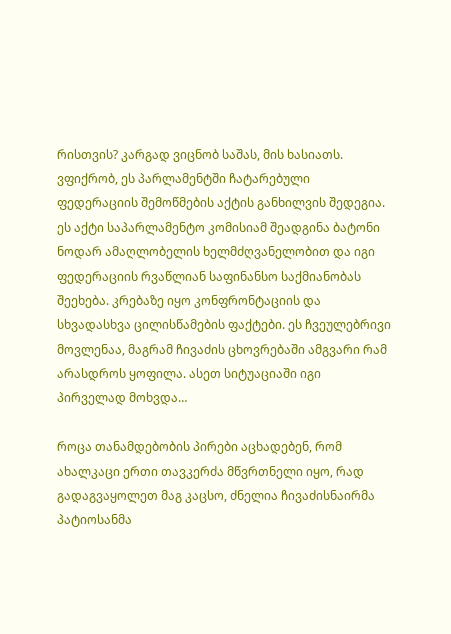რისთვის? კარგად ვიცნობ საშას, მის ხასიათს. ვფიქრობ, ეს პარლამენტში ჩატარებული ფედერაციის შემოწმების აქტის განხილვის შედეგია. ეს აქტი საპარლამენტო კომისიამ შეადგინა ბატონი ნოდარ ამაღლობელის ხელმძღვანელობით და იგი ფედერაციის რვაწლიან საფინანსო საქმიანობას შეეხება. კრებაზე იყო კონფრონტაციის და სხვადასხვა ცილისწამების ფაქტები. ეს ჩვეულებრივი მოვლენაა, მაგრამ ჩივაძის ცხოვრებაში ამგვარი რამ არასდროს ყოფილა. ასეთ სიტუაციაში იგი პირველად მოხვდა…

როცა თანამდებობის პირები აცხადებენ, რომ ახალკაცი ერთი თავკერძა მწვრთნელი იყო, რად გადაგვაყოლეთ მაგ კაცსო, ძნელია ჩივაძისნაირმა პატიოსანმა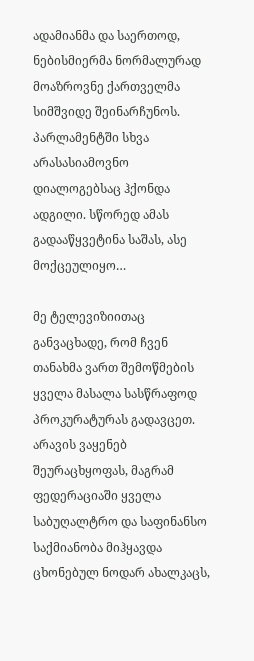ადამიანმა და საერთოდ, ნებისმიერმა ნორმალურად მოაზროვნე ქართველმა სიმშვიდე შეინარჩუნოს. პარლამენტში სხვა არასასიამოვნო დიალოგებსაც ჰქონდა ადგილი. სწორედ ამას გადააწყვეტინა საშას, ასე მოქცეულიყო…

მე ტელევიზიითაც განვაცხადე, რომ ჩვენ თანახმა ვართ შემოწმების ყველა მასალა სასწრაფოდ პროკურატურას გადავცეთ. არავის ვაყენებ შეურაცხყოფას, მაგრამ ფედერაციაში ყველა საბუღალტრო და საფინანსო საქმიანობა მიჰყავდა ცხონებულ ნოდარ ახალკაცს,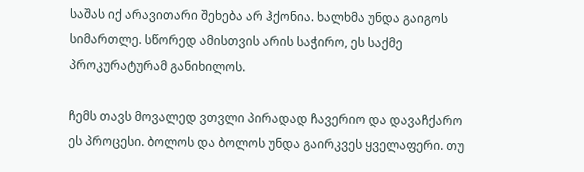საშას იქ არავითარი შეხება არ ჰქონია. ხალხმა უნდა გაიგოს სიმართლე. სწორედ ამისთვის არის საჭირო, ეს საქმე პროკურატურამ განიხილოს.

ჩემს თავს მოვალედ ვთვლი პირადად ჩავერიო და დავაჩქარო ეს პროცესი. ბოლოს და ბოლოს უნდა გაირკვეს ყველაფერი. თუ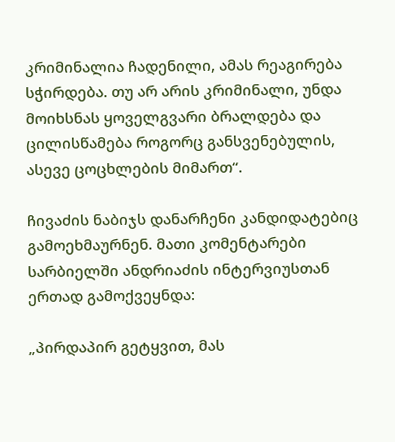კრიმინალია ჩადენილი, ამას რეაგირება სჭირდება. თუ არ არის კრიმინალი, უნდა მოიხსნას ყოველგვარი ბრალდება და ცილისწამება როგორც განსვენებულის, ასევე ცოცხლების მიმართ“.

ჩივაძის ნაბიჯს დანარჩენი კანდიდატებიც გამოეხმაურნენ. მათი კომენტარები სარბიელში ანდრიაძის ინტერვიუსთან ერთად გამოქვეყნდა:

„პირდაპირ გეტყვით, მას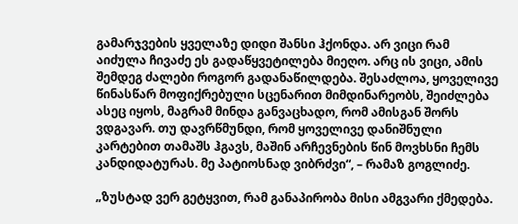გამარჯვების ყველაზე დიდი შანსი ჰქონდა. არ ვიცი რამ აიძულა ჩივაძე ეს გადაწყვეტილება მიეღო. არც ის ვიცი, ამის შემდეგ ძალები როგორ გადანაწილდება. შესაძლოა, ყოველივე წინასწარ მოფიქრებული სცენარით მიმდინარეობს, შეიძლება ასეც იყოს, მაგრამ მინდა განვაცხადო, რომ ამისგან შორს ვდგავარ. თუ დავრწმუნდი, რომ ყოველივე დანიშნული კარტებით თამაშს ჰგავს, მაშინ არჩევნების წინ მოვხსნი ჩემს კანდიდატურას. მე პატიოსნად ვიბრძვი“, – რამაზ გოგლიძე.

„ზუსტად ვერ გეტყვით, რამ განაპირობა მისი ამგვარი ქმედება.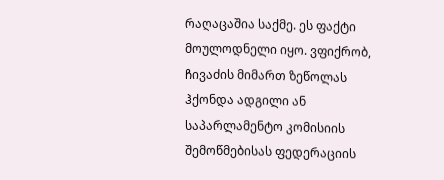რაღაცაშია საქმე. ეს ფაქტი მოულოდნელი იყო. ვფიქრობ, ჩივაძის მიმართ ზეწოლას ჰქონდა ადგილი ან საპარლამენტო კომისიის შემოწმებისას ფედერაციის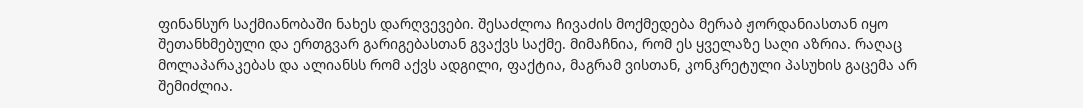ფინანსურ საქმიანობაში ნახეს დარღვევები. შესაძლოა ჩივაძის მოქმედება მერაბ ჟორდანიასთან იყო შეთანხმებული და ერთგვარ გარიგებასთან გვაქვს საქმე. მიმაჩნია, რომ ეს ყველაზე საღი აზრია. რაღაც მოლაპარაკებას და ალიანსს რომ აქვს ადგილი, ფაქტია, მაგრამ ვისთან, კონკრეტული პასუხის გაცემა არ შემიძლია.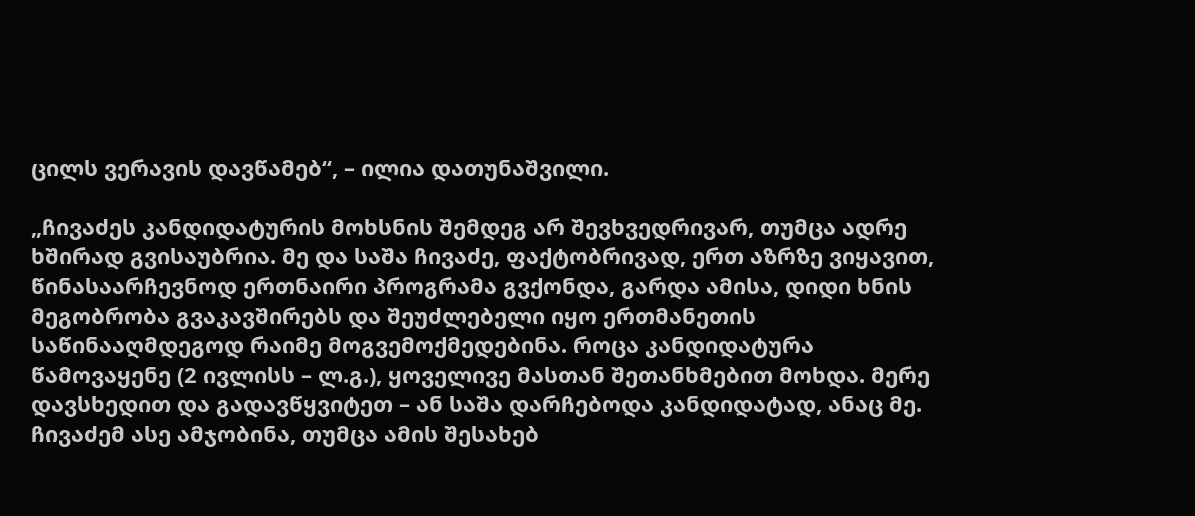ცილს ვერავის დავწამებ“, – ილია დათუნაშვილი.

„ჩივაძეს კანდიდატურის მოხსნის შემდეგ არ შევხვედრივარ, თუმცა ადრე ხშირად გვისაუბრია. მე და საშა ჩივაძე, ფაქტობრივად, ერთ აზრზე ვიყავით, წინასაარჩევნოდ ერთნაირი პროგრამა გვქონდა, გარდა ამისა, დიდი ხნის მეგობრობა გვაკავშირებს და შეუძლებელი იყო ერთმანეთის საწინააღმდეგოდ რაიმე მოგვემოქმედებინა. როცა კანდიდატურა წამოვაყენე (2 ივლისს – ლ.გ.), ყოველივე მასთან შეთანხმებით მოხდა. მერე დავსხედით და გადავწყვიტეთ – ან საშა დარჩებოდა კანდიდატად, ანაც მე. ჩივაძემ ასე ამჯობინა, თუმცა ამის შესახებ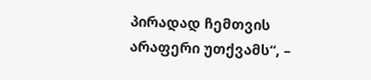პირადად ჩემთვის არაფერი უთქვამს“, –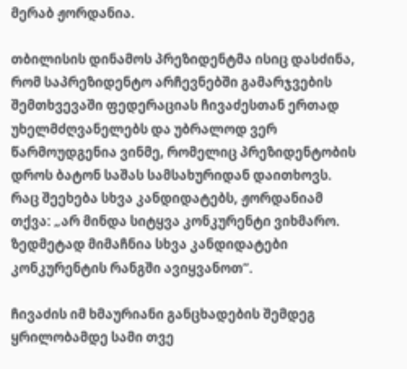მერაბ ჟორდანია.

თბილისის დინამოს პრეზიდენტმა ისიც დასძინა, რომ საპრეზიდენტო არჩევნებში გამარჯვების შემთხვევაში ფედერაციას ჩივაძესთან ერთად უხელმძღვანელებს და უბრალოდ ვერ წარმოუდგენია ვინმე, რომელიც პრეზიდენტობის დროს ბატონ საშას სამსახურიდან დაითხოვს. რაც შეეხება სხვა კანდიდატებს, ჟორდანიამ თქვა: „არ მინდა სიტყვა კონკურენტი ვიხმარო. ზედმეტად მიმაჩნია სხვა კანდიდატები კონკურენტის რანგში ავიყვანოთ“.

ჩივაძის იმ ხმაურიანი განცხადების შემდეგ ყრილობამდე სამი თვე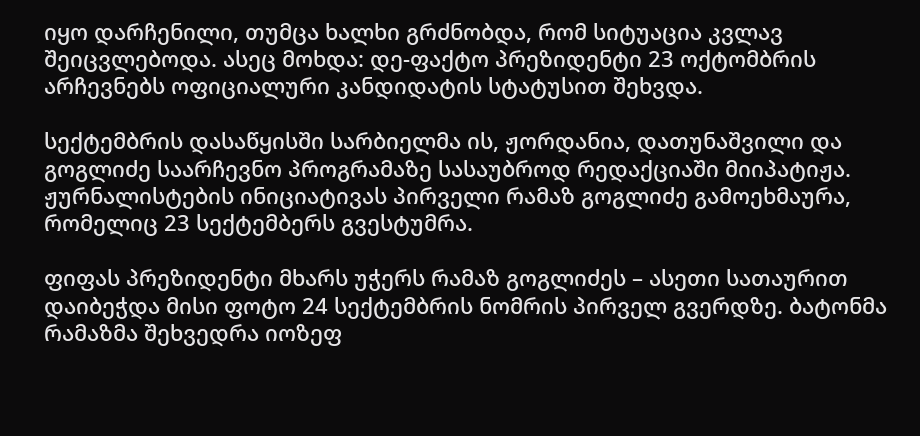იყო დარჩენილი, თუმცა ხალხი გრძნობდა, რომ სიტუაცია კვლავ შეიცვლებოდა. ასეც მოხდა: დე-ფაქტო პრეზიდენტი 23 ოქტომბრის არჩევნებს ოფიციალური კანდიდატის სტატუსით შეხვდა.

სექტემბრის დასაწყისში სარბიელმა ის, ჟორდანია, დათუნაშვილი და გოგლიძე საარჩევნო პროგრამაზე სასაუბროდ რედაქციაში მიიპატიჟა. ჟურნალისტების ინიციატივას პირველი რამაზ გოგლიძე გამოეხმაურა, რომელიც 23 სექტემბერს გვესტუმრა.

ფიფას პრეზიდენტი მხარს უჭერს რამაზ გოგლიძეს – ასეთი სათაურით დაიბეჭდა მისი ფოტო 24 სექტემბრის ნომრის პირველ გვერდზე. ბატონმა რამაზმა შეხვედრა იოზეფ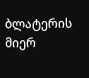ბლატერის მიერ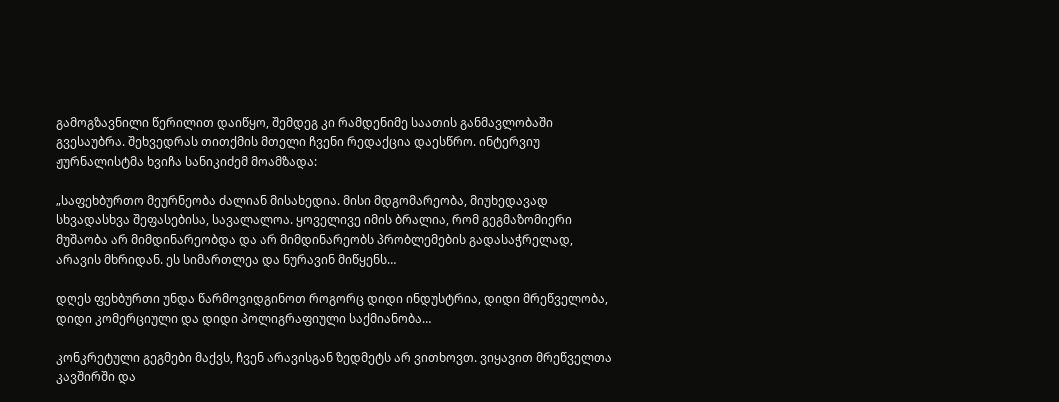გამოგზავნილი წერილით დაიწყო, შემდეგ კი რამდენიმე საათის განმავლობაში გვესაუბრა. შეხვედრას თითქმის მთელი ჩვენი რედაქცია დაესწრო. ინტერვიუ ჟურნალისტმა ხვიჩა სანიკიძემ მოამზადა:

„საფეხბურთო მეურნეობა ძალიან მისახედია. მისი მდგომარეობა, მიუხედავად სხვადასხვა შეფასებისა, სავალალოა. ყოველივე იმის ბრალია, რომ გეგმაზომიერი მუშაობა არ მიმდინარეობდა და არ მიმდინარეობს პრობლემების გადასაჭრელად, არავის მხრიდან. ეს სიმართლეა და ნურავინ მიწყენს…

დღეს ფეხბურთი უნდა წარმოვიდგინოთ როგორც დიდი ინდუსტრია, დიდი მრეწველობა, დიდი კომერციული და დიდი პოლიგრაფიული საქმიანობა…

კონკრეტული გეგმები მაქვს, ჩვენ არავისგან ზედმეტს არ ვითხოვთ. ვიყავით მრეწველთა კავშირში და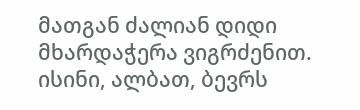მათგან ძალიან დიდი მხარდაჭერა ვიგრძენით. ისინი, ალბათ, ბევრს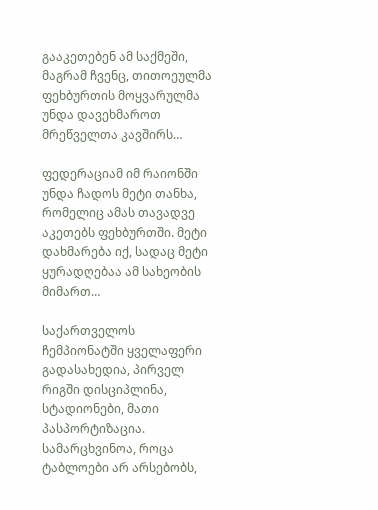გააკეთებენ ამ საქმეში, მაგრამ ჩვენც, თითოეულმა ფეხბურთის მოყვარულმა უნდა დავეხმაროთ მრეწველთა კავშირს…

ფედერაციამ იმ რაიონში უნდა ჩადოს მეტი თანხა, რომელიც ამას თავადვე აკეთებს ფეხბურთში. მეტი დახმარება იქ, სადაც მეტი ყურადღებაა ამ სახეობის მიმართ…

საქართველოს ჩემპიონატში ყველაფერი გადასახედია, პირველ რიგში დისციპლინა, სტადიონები, მათი პასპორტიზაცია. სამარცხვინოა, როცა ტაბლოები არ არსებობს,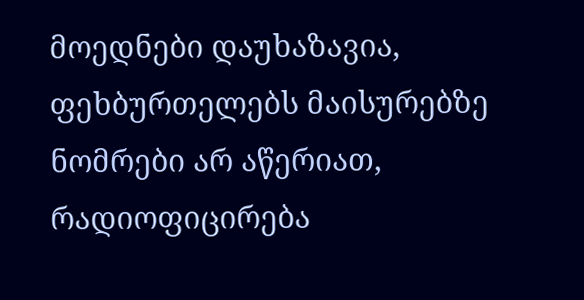მოედნები დაუხაზავია, ფეხბურთელებს მაისურებზე ნომრები არ აწერიათ, რადიოფიცირება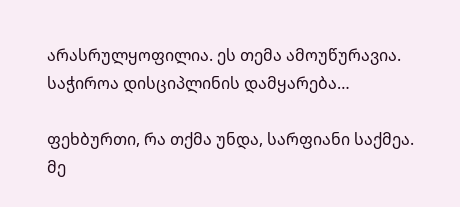არასრულყოფილია. ეს თემა ამოუწურავია. საჭიროა დისციპლინის დამყარება…

ფეხბურთი, რა თქმა უნდა, სარფიანი საქმეა. მე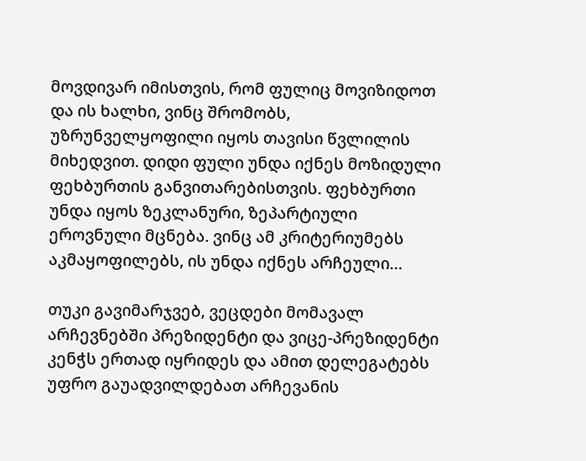მოვდივარ იმისთვის, რომ ფულიც მოვიზიდოთ და ის ხალხი, ვინც შრომობს, უზრუნველყოფილი იყოს თავისი წვლილის მიხედვით. დიდი ფული უნდა იქნეს მოზიდული ფეხბურთის განვითარებისთვის. ფეხბურთი უნდა იყოს ზეკლანური, ზეპარტიული ეროვნული მცნება. ვინც ამ კრიტერიუმებს აკმაყოფილებს, ის უნდა იქნეს არჩეული…

თუკი გავიმარჯვებ, ვეცდები მომავალ არჩევნებში პრეზიდენტი და ვიცე-პრეზიდენტი კენჭს ერთად იყრიდეს და ამით დელეგატებს უფრო გაუადვილდებათ არჩევანის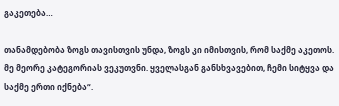გაკეთება…

თანამდებობა ზოგს თავისთვის უნდა, ზოგს კი იმისთვის, რომ საქმე აკეთოს. მე მეორე კატეგორიას ვეკუთვნი. ყველასგან განსხვავებით, ჩემი სიტყვა და საქმე ერთი იქნება“.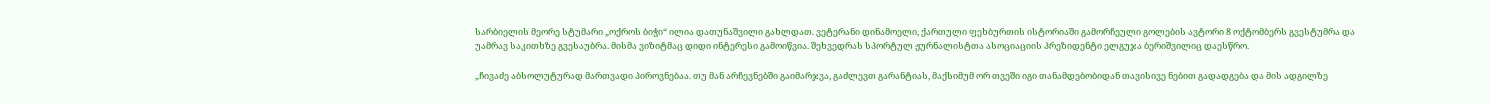სარბიელის მეორე სტუმარი „ოქროს ბიჭი“ ილია დათუნაშვილი გახლდათ. ვეტერანი დინამოელი, ქართული ფეხბურთის ისტორიაში გამორჩეული გოლების ავტორი 8 ოქტომბერს გვესტუმრა და უამრავ საკითხზე გვესაუბრა. მისმა ვიზიტმაც დიდი ინტერესი გამოიწვია. შეხვედრას სპორტულ ჟურნალისტთა ასოციაციის პრეზიდენტი ელგუჯა ბერიშვილიც დაესწრო.

„ჩივაძე აბსოლუტურად მართვადი პიროვნებაა. თუ მან არჩევნებში გაიმარჯვა, გაძლევთ გარანტიას, მაქსიმუმ ორ თვეში იგი თანამდებობიდან თავისივე ნებით გადადგება და მის ადგილზე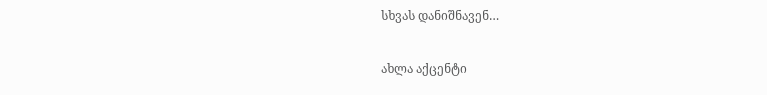სხვას დანიშნავენ…

ახლა აქცენტი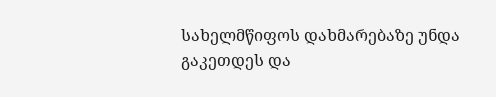სახელმწიფოს დახმარებაზე უნდა გაკეთდეს და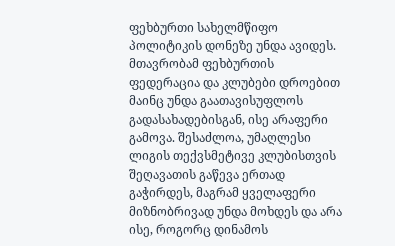ფეხბურთი სახელმწიფო პოლიტიკის დონეზე უნდა ავიდეს. მთავრობამ ფეხბურთის ფედერაცია და კლუბები დროებით მაინც უნდა გაათავისუფლოს გადასახადებისგან, ისე არაფერი გამოვა. შესაძლოა, უმაღლესი ლიგის თექვსმეტივე კლუბისთვის შეღავათის გაწევა ერთად გაჭირდეს, მაგრამ ყველაფერი მიზნობრივად უნდა მოხდეს და არა ისე, როგორც დინამოს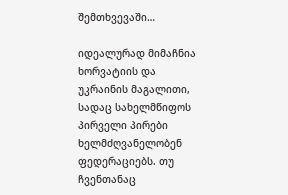შემთხვევაში…

იდეალურად მიმაჩნია ხორვატიის და უკრაინის მაგალითი, სადაც სახელმწიფოს პირველი პირები ხელმძღვანელობენ ფედერაციებს. თუ ჩვენთანაც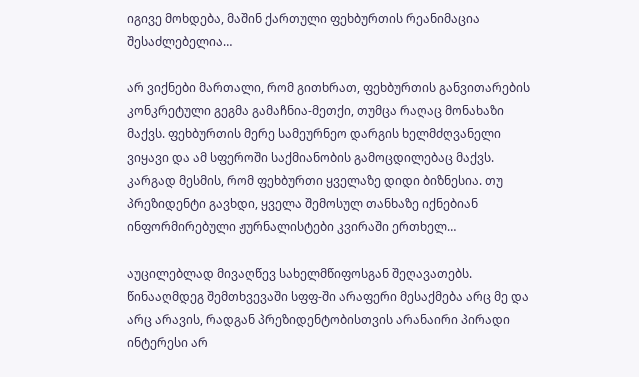იგივე მოხდება, მაშინ ქართული ფეხბურთის რეანიმაცია შესაძლებელია…

არ ვიქნები მართალი, რომ გითხრათ, ფეხბურთის განვითარების კონკრეტული გეგმა გამაჩნია-მეთქი, თუმცა რაღაც მონახაზი მაქვს. ფეხბურთის მერე სამეურნეო დარგის ხელმძღვანელი ვიყავი და ამ სფეროში საქმიანობის გამოცდილებაც მაქვს. კარგად მესმის, რომ ფეხბურთი ყველაზე დიდი ბიზნესია. თუ პრეზიდენტი გავხდი, ყველა შემოსულ თანხაზე იქნებიან ინფორმირებული ჟურნალისტები კვირაში ერთხელ…

აუცილებლად მივაღწევ სახელმწიფოსგან შეღავათებს. წინააღმდეგ შემთხვევაში სფფ-ში არაფერი მესაქმება არც მე და არც არავის, რადგან პრეზიდენტობისთვის არანაირი პირადი ინტერესი არ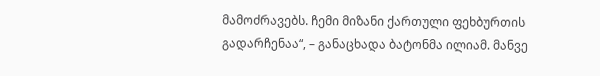მამოძრავებს. ჩემი მიზანი ქართული ფეხბურთის გადარჩენაა“, – განაცხადა ბატონმა ილიამ. მანვე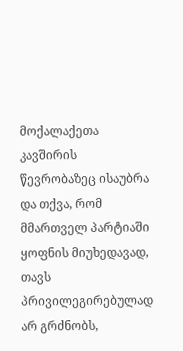მოქალაქეთა კავშირის წევრობაზეც ისაუბრა და თქვა, რომ მმართველ პარტიაში ყოფნის მიუხედავად, თავს პრივილეგირებულად არ გრძნობს,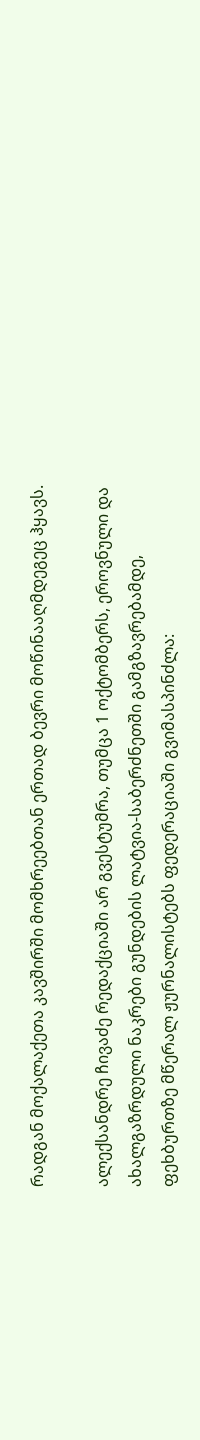რადგან მოქალაქეთა კავშირში მომხრეებთან ერთად ბევრი მოწინააღმდეგეც ჰყავს.

ალექსანდრე ჩივაძე რედაქციაში არ გვესტუმრა, თუმცა 1 ოქტომბერს, ეროვნული და ახალგაზრდული ნაკრები გუნდების ლატვია-საბერძნეთში გამგზავრებამდე, ფეხბურთზე მწერალ ჟურნალისტებს ფედერაციაში გვიმასპინძლა: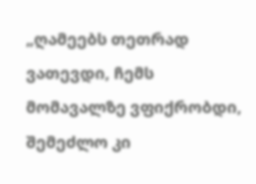„ღამეებს თეთრად ვათევდი, ჩემს მომავალზე ვფიქრობდი, შემეძლო კი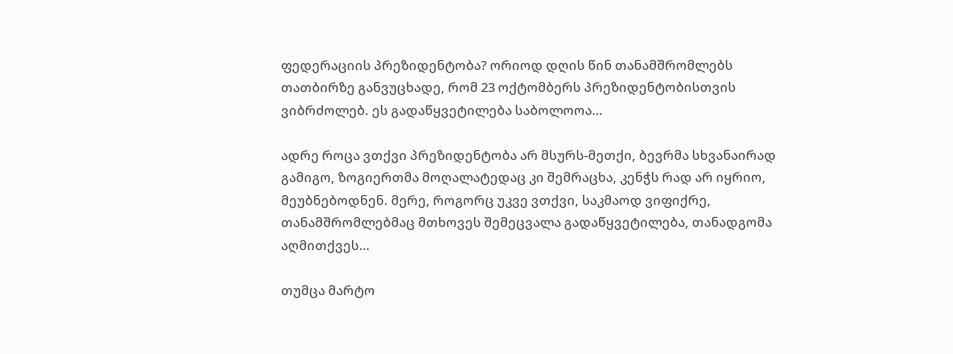ფედერაციის პრეზიდენტობა? ორიოდ დღის წინ თანამშრომლებს თათბირზე განვუცხადე, რომ 23 ოქტომბერს პრეზიდენტობისთვის ვიბრძოლებ. ეს გადაწყვეტილება საბოლოოა…

ადრე როცა ვთქვი პრეზიდენტობა არ მსურს-მეთქი, ბევრმა სხვანაირად გამიგო, ზოგიერთმა მოღალატედაც კი შემრაცხა, კენჭს რად არ იყრიო, მეუბნებოდნენ. მერე, როგორც უკვე ვთქვი, საკმაოდ ვიფიქრე, თანამშრომლებმაც მთხოვეს შემეცვალა გადაწყვეტილება, თანადგომა აღმითქვეს…

თუმცა მარტო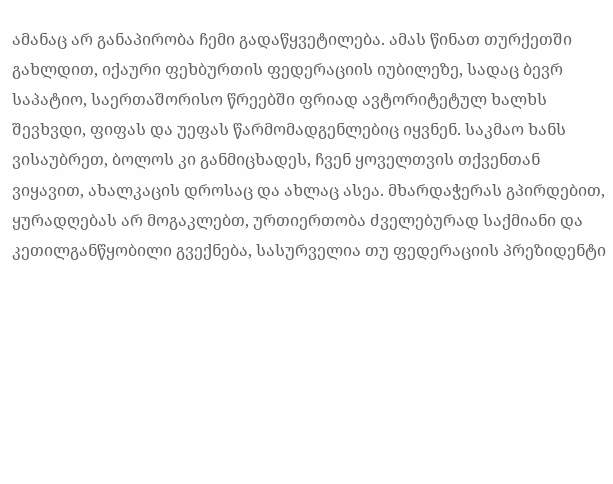ამანაც არ განაპირობა ჩემი გადაწყვეტილება. ამას წინათ თურქეთში გახლდით, იქაური ფეხბურთის ფედერაციის იუბილეზე, სადაც ბევრ საპატიო, საერთაშორისო წრეებში ფრიად ავტორიტეტულ ხალხს შევხვდი, ფიფას და უეფას წარმომადგენლებიც იყვნენ. საკმაო ხანს ვისაუბრეთ, ბოლოს კი განმიცხადეს, ჩვენ ყოველთვის თქვენთან ვიყავით, ახალკაცის დროსაც და ახლაც ასეა. მხარდაჭერას გპირდებით, ყურადღებას არ მოგაკლებთ, ურთიერთობა ძველებურად საქმიანი და კეთილგანწყობილი გვექნება, სასურველია თუ ფედერაციის პრეზიდენტი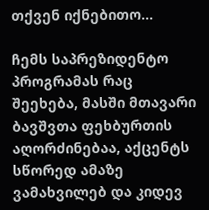თქვენ იქნებითო…

ჩემს საპრეზიდენტო პროგრამას რაც შეეხება, მასში მთავარი ბავშვთა ფეხბურთის აღორძინებაა, აქცენტს სწორედ ამაზე ვამახვილებ და კიდევ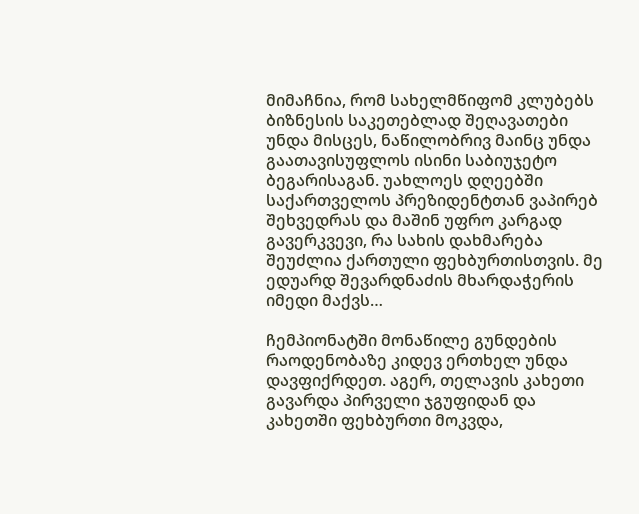მიმაჩნია, რომ სახელმწიფომ კლუბებს ბიზნესის საკეთებლად შეღავათები უნდა მისცეს, ნაწილობრივ მაინც უნდა გაათავისუფლოს ისინი საბიუჯეტო ბეგარისაგან. უახლოეს დღეებში საქართველოს პრეზიდენტთან ვაპირებ შეხვედრას და მაშინ უფრო კარგად გავერკვევი, რა სახის დახმარება შეუძლია ქართული ფეხბურთისთვის. მე ედუარდ შევარდნაძის მხარდაჭერის იმედი მაქვს…

ჩემპიონატში მონაწილე გუნდების რაოდენობაზე კიდევ ერთხელ უნდა დავფიქრდეთ. აგერ, თელავის კახეთი გავარდა პირველი ჯგუფიდან და კახეთში ფეხბურთი მოკვდა,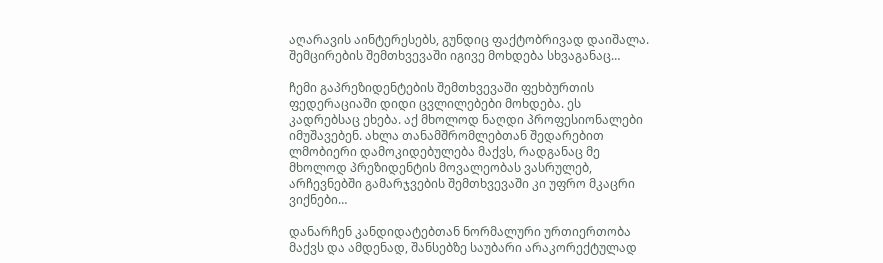აღარავის აინტერესებს, გუნდიც ფაქტობრივად დაიშალა. შემცირების შემთხვევაში იგივე მოხდება სხვაგანაც…

ჩემი გაპრეზიდენტების შემთხვევაში ფეხბურთის ფედერაციაში დიდი ცვლილებები მოხდება. ეს კადრებსაც ეხება. აქ მხოლოდ ნაღდი პროფესიონალები იმუშავებენ. ახლა თანამშრომლებთან შედარებით ლმობიერი დამოკიდებულება მაქვს, რადგანაც მე მხოლოდ პრეზიდენტის მოვალეობას ვასრულებ, არჩევნებში გამარჯვების შემთხვევაში კი უფრო მკაცრი ვიქნები…

დანარჩენ კანდიდატებთან ნორმალური ურთიერთობა მაქვს და ამდენად, შანსებზე საუბარი არაკორექტულად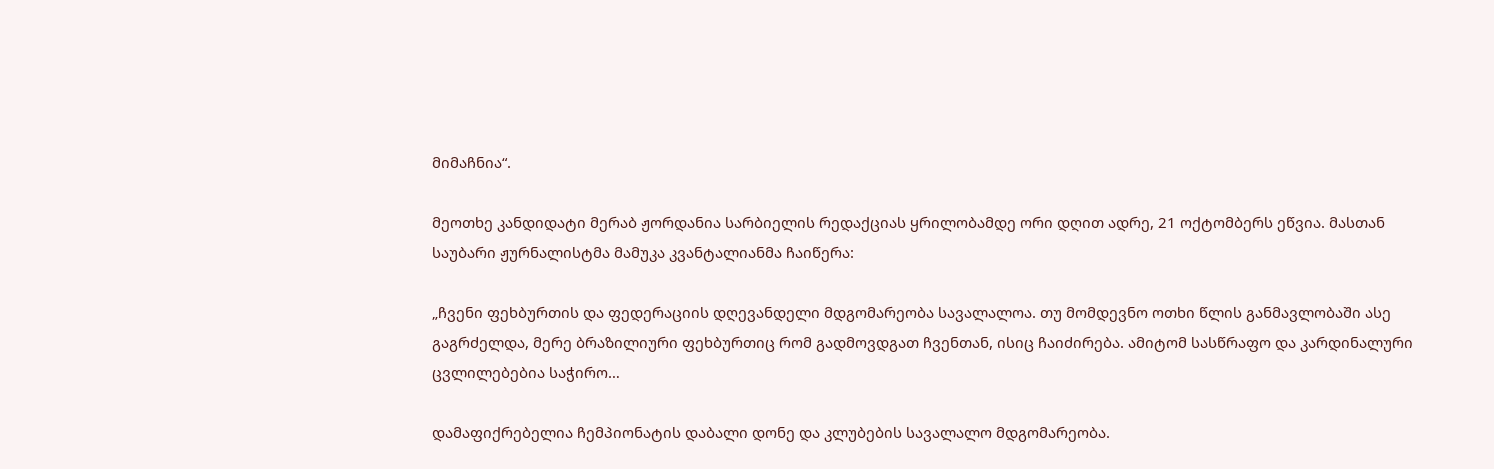მიმაჩნია“.

მეოთხე კანდიდატი მერაბ ჟორდანია სარბიელის რედაქციას ყრილობამდე ორი დღით ადრე, 21 ოქტომბერს ეწვია. მასთან საუბარი ჟურნალისტმა მამუკა კვანტალიანმა ჩაიწერა:

„ჩვენი ფეხბურთის და ფედერაციის დღევანდელი მდგომარეობა სავალალოა. თუ მომდევნო ოთხი წლის განმავლობაში ასე გაგრძელდა, მერე ბრაზილიური ფეხბურთიც რომ გადმოვდგათ ჩვენთან, ისიც ჩაიძირება. ამიტომ სასწრაფო და კარდინალური ცვლილებებია საჭირო…

დამაფიქრებელია ჩემპიონატის დაბალი დონე და კლუბების სავალალო მდგომარეობა.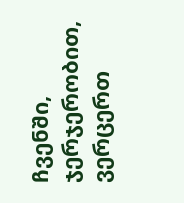ჩვენში, ჯერჯერობით, ვერცერთ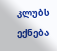კლუბს ექნება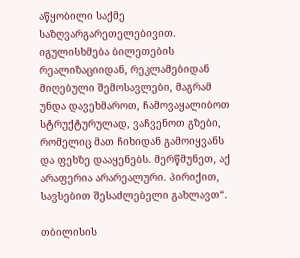აწყობილი საქმე საზღვარგარეთელებივით. იგულისხმება ბილეთების რეალიზაციიდან, რეკლამებიდან მიღებული შემოსავლები, მაგრამ უნდა დავეხმაროთ, ჩამოვაყალიბოთ სტრუქტურულად, ვაჩვენოთ გზები, რომელიც მათ ჩიხიდან გამოიყვანს და ფეხზე დააყენებს. მერწმუნეთ, აქ არაფერია არარეალური. პირიქით, სავსებით შესაძლებელი გახლავთ“.

თბილისის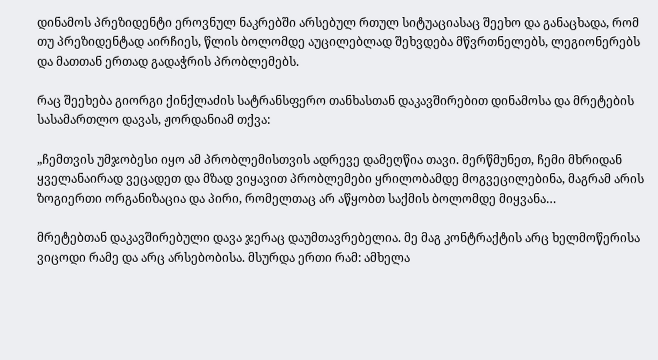დინამოს პრეზიდენტი ეროვნულ ნაკრებში არსებულ რთულ სიტუაციასაც შეეხო და განაცხადა, რომ თუ პრეზიდენტად აირჩიეს, წლის ბოლომდე აუცილებლად შეხვდება მწვრთნელებს, ლეგიონერებს და მათთან ერთად გადაჭრის პრობლემებს.

რაც შეეხება გიორგი ქინქლაძის სატრანსფერო თანხასთან დაკავშირებით დინამოსა და მრეტების სასამართლო დავას, ჟორდანიამ თქვა:

„ჩემთვის უმჯობესი იყო ამ პრობლემისთვის ადრევე დამეღწია თავი. მერწმუნეთ, ჩემი მხრიდან ყველანაირად ვეცადეთ და მზად ვიყავით პრობლემები ყრილობამდე მოგვეცილებინა, მაგრამ არის ზოგიერთი ორგანიზაცია და პირი, რომელთაც არ აწყობთ საქმის ბოლომდე მიყვანა…

მრეტებთან დაკავშირებული დავა ჯერაც დაუმთავრებელია. მე მაგ კონტრაქტის არც ხელმოწერისა ვიცოდი რამე და არც არსებობისა. მსურდა ერთი რამ: ამხელა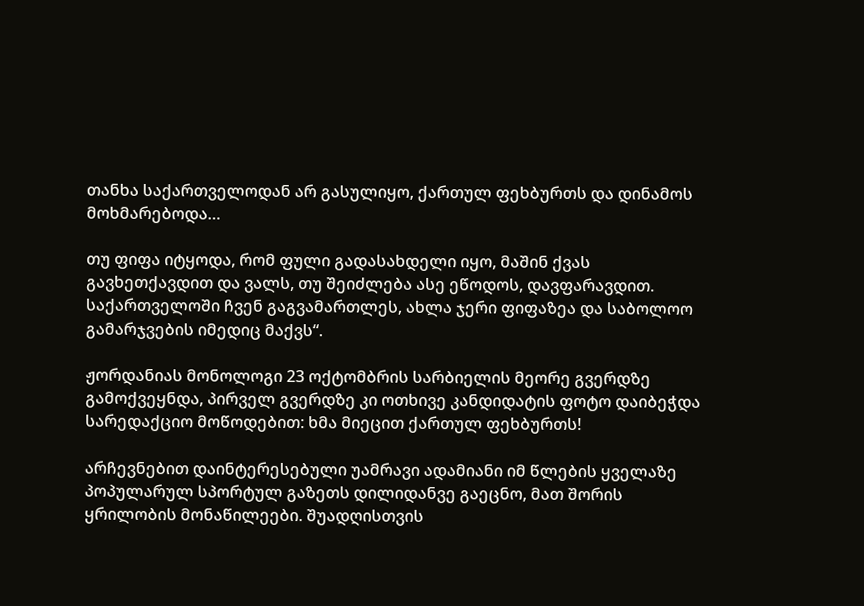თანხა საქართველოდან არ გასულიყო, ქართულ ფეხბურთს და დინამოს მოხმარებოდა…

თუ ფიფა იტყოდა, რომ ფული გადასახდელი იყო, მაშინ ქვას გავხეთქავდით და ვალს, თუ შეიძლება ასე ეწოდოს, დავფარავდით. საქართველოში ჩვენ გაგვამართლეს, ახლა ჯერი ფიფაზეა და საბოლოო გამარჯვების იმედიც მაქვს“.

ჟორდანიას მონოლოგი 23 ოქტომბრის სარბიელის მეორე გვერდზე გამოქვეყნდა, პირველ გვერდზე კი ოთხივე კანდიდატის ფოტო დაიბეჭდა სარედაქციო მოწოდებით: ხმა მიეცით ქართულ ფეხბურთს!

არჩევნებით დაინტერესებული უამრავი ადამიანი იმ წლების ყველაზე პოპულარულ სპორტულ გაზეთს დილიდანვე გაეცნო, მათ შორის ყრილობის მონაწილეები. შუადღისთვის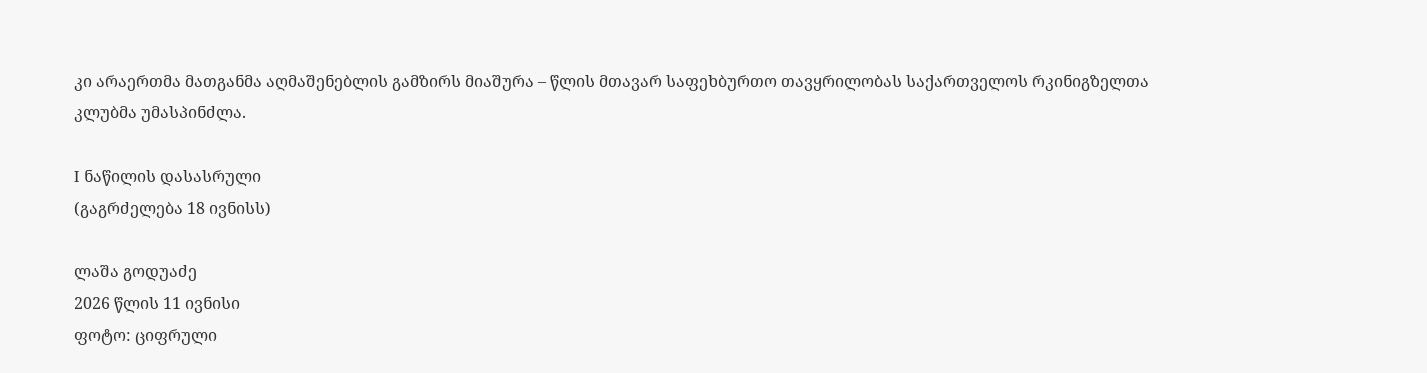კი არაერთმა მათგანმა აღმაშენებლის გამზირს მიაშურა – წლის მთავარ საფეხბურთო თავყრილობას საქართველოს რკინიგზელთა კლუბმა უმასპინძლა.

I ნაწილის დასასრული
(გაგრძელება 18 ივნისს)

ლაშა გოდუაძე
2026 წლის 11 ივნისი
ფოტო: ციფრული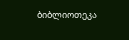ბიბლიოთეკა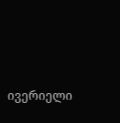ივერიელი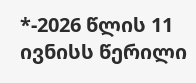*-2026 წლის 11 ივნისს წერილი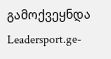გამოქვეყნდა Leadersport.ge-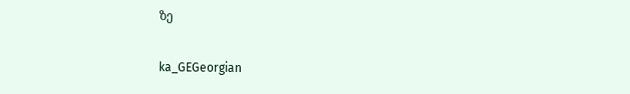ზე

ka_GEGeorgian